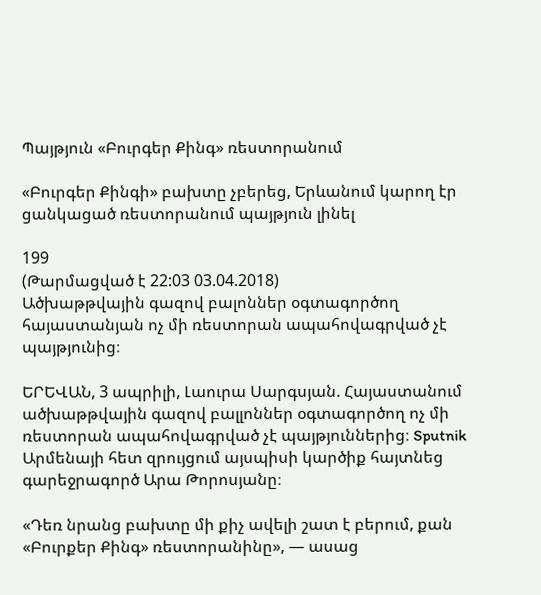Պայթյուն «Բուրգեր Քինգ» ռեստորանում

«Բուրգեր Քինգի» բախտը չբերեց, Երևանում կարող էր ցանկացած ռեստորանում պայթյուն լինել

199
(Թարմացված է 22:03 03.04.2018)
Ածխաթթվային գազով բալոններ օգտագործող հայաստանյան ոչ մի ռեստորան ապահովագրված չէ պայթյունից։

ԵՐԵՎԱՆ, 3 ապրիլի, Լաուրա Սարգսյան. Հայաստանում ածխաթթվային գազով բալլոններ օգտագործող ոչ մի ռեստորան ապահովագրված չէ պայթյուններից։ Sputnik Արմենայի հետ զրույցում այսպիսի կարծիք հայտնեց գարեջրագործ Արա Թորոսյանը։

«Դեռ նրանց բախտը մի քիչ ավելի շատ է բերում, քան «Բուրքեր Քինգ» ռեստորանինը», — ասաց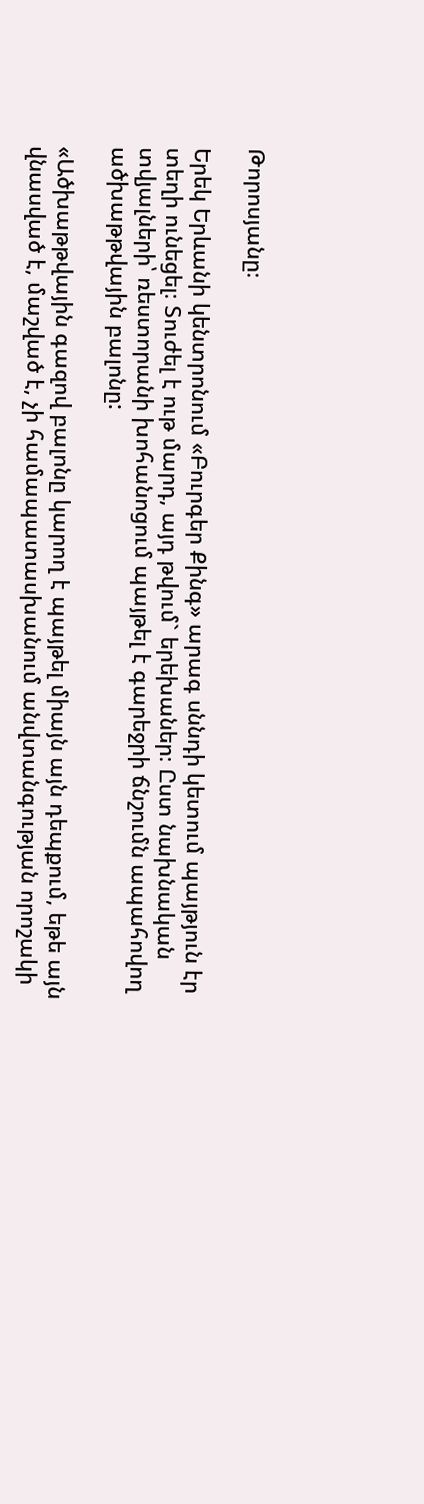Թորոսյանը։

Երեկ Երևանի կենտրոնում «Բուրգեր Քինգ» արագ սննդի կետում պայթյուն էր տեղի ունեցել։ Տուժել է ութ մարդ, այդ թվում` երեխաներ։ Ըստ նախնական տվյալների՝ ռեստորանի խոհանոցում պայթել է գարեջրի ճնշումն ապահովող ածխաթթվային բալոնը:

«Ածխաթթվային գազով բալոնը կարող է պայթել միայն այն դեպքում, եթե այն վնասված է, մաշված է, չի համապատասխանում անվտանգության որոշակի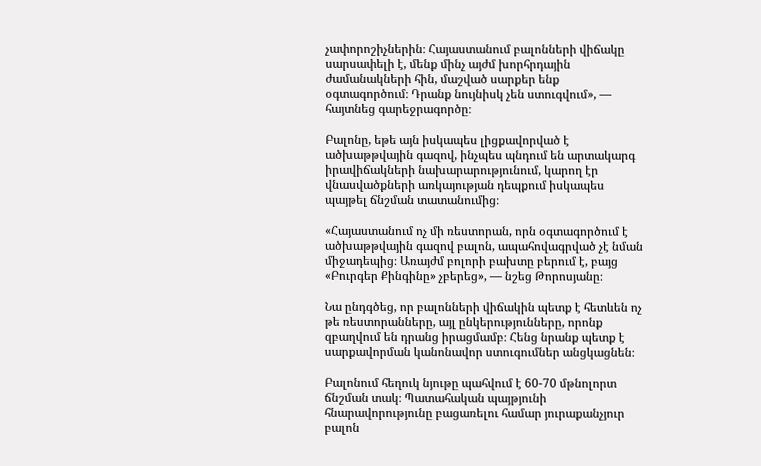չափորոշիչներին։ Հայաստանում բալոնների վիճակը սարսափելի է, մենք մինչ այժմ խորհրդային ժամանակների հին, մաշված սարքեր ենք օգտագործում։ Դրանք նույնիսկ չեն ստուգվում», — հայտնեց գարեջրագործը։

Բալոնը, եթե այն իսկապես լիցքավորված է ածխաթթվային գազով, ինչպես պնդում են արտակարգ իրավիճակների նախարարությունում, կարող էր վնասվածքների առկայության դեպքում իսկապես պայթել ճնշման տատանումից։

«Հայաստանում ոչ մի ռեստորան, որն օգտագործում է ածխաթթվային գազով բալոն, ապահովագրված չէ նման միջադեպից։ Առայժմ բոլորի բախտը բերում է, բայց «Բուրգեր Քինգինը» չբերեց», — նշեց Թորոսյանը։

Նա ընդգծեց, որ բալոնների վիճակին պետք է հետևեն ոչ թե ռեստորանները, այլ ընկերությունները, որոնք զբաղվում են դրանց իրացմամբ։ Հենց նրանք պետք է սարքավորման կանոնավոր ստուգումներ անցկացնեն։

Բալոնում հեղուկ նյութը պահվում է 60-70 մթնոլորտ ճնշման տակ։ Պատահական պայթյունի հնարավորությունը բացառելու համար յուրաքանչյուր բալոն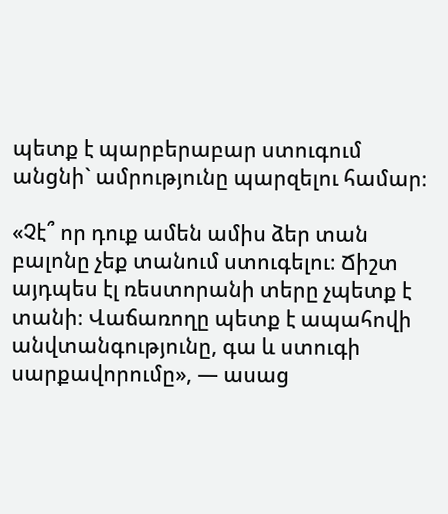պետք է պարբերաբար ստուգում անցնի` ամրությունը պարզելու համար։

«Չէ՞ որ դուք ամեն ամիս ձեր տան բալոնը չեք տանում ստուգելու։ Ճիշտ այդպես էլ ռեստորանի տերը չպետք է տանի։ Վաճառողը պետք է ապահովի անվտանգությունը, գա և ստուգի սարքավորումը», — ասաց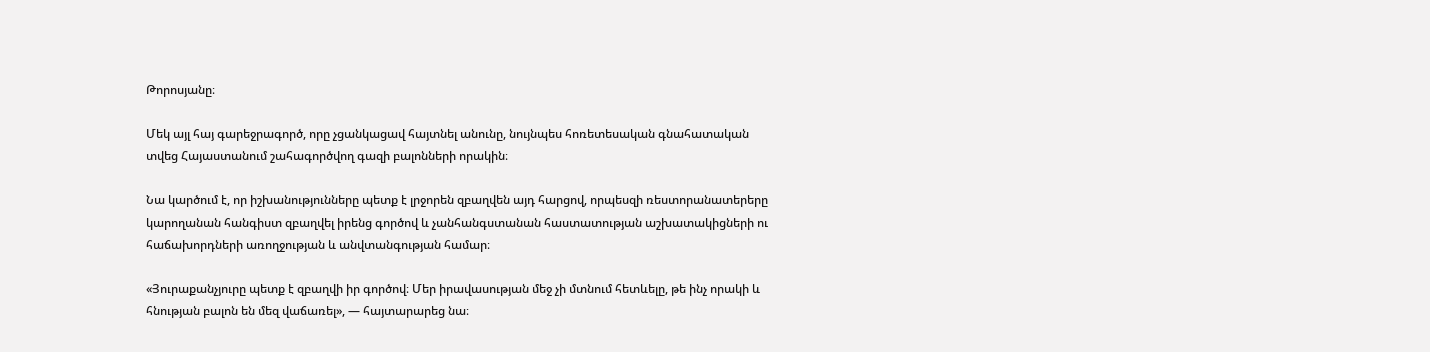Թորոսյանը։

Մեկ այլ հայ գարեջրագործ, որը չցանկացավ հայտնել անունը, նույնպես հոռետեսական գնահատական տվեց Հայաստանում շահագործվող գազի բալոնների որակին։

Նա կարծում է, որ իշխանությունները պետք է լրջորեն զբաղվեն այդ հարցով, որպեսզի ռեստորանատերերը կարողանան հանգիստ զբաղվել իրենց գործով և չանհանգստանան հաստատության աշխատակիցների ու հաճախորդների առողջության և անվտանգության համար։

«Յուրաքանչյուրը պետք է զբաղվի իր գործով։ Մեր իրավասության մեջ չի մտնում հետևելը, թե ինչ որակի և հնության բալոն են մեզ վաճառել», — հայտարարեց նա։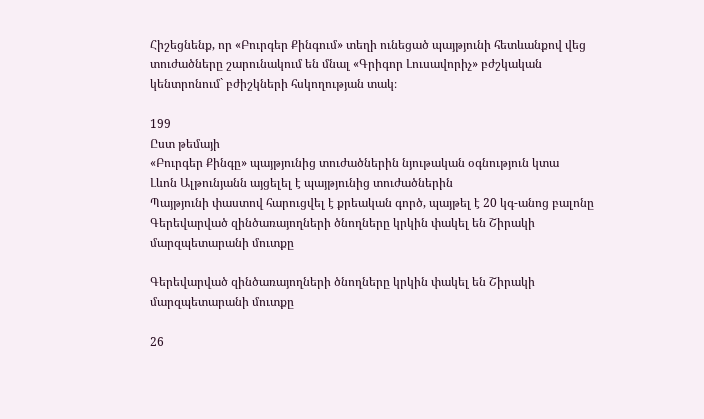Հիշեցնենք, որ «Բուրգեր Քինգում» տեղի ունեցած պայթյունի հետևանքով վեց տուժածները շարունակում են մնալ «Գրիգոր Լուսավորիչ» բժշկական կենտրոնում` բժիշկների հսկողության տակ։

199
Ըստ թեմայի
«Բուրգեր Քինգը» պայթյունից տուժածներին նյութական օգնություն կտա
Լևոն Ալթունյանն այցելել է պայթյունից տուժածներին
Պայթյունի փաստով հարուցվել է քրեական գործ, պայթել է 20 կգ-անոց բալոնը
Գերեվարված զինծառայողների ծնողները կրկին փակել են Շիրակի մարզպետարանի մուտքը

Գերեվարված զինծառայողների ծնողները կրկին փակել են Շիրակի մարզպետարանի մուտքը

26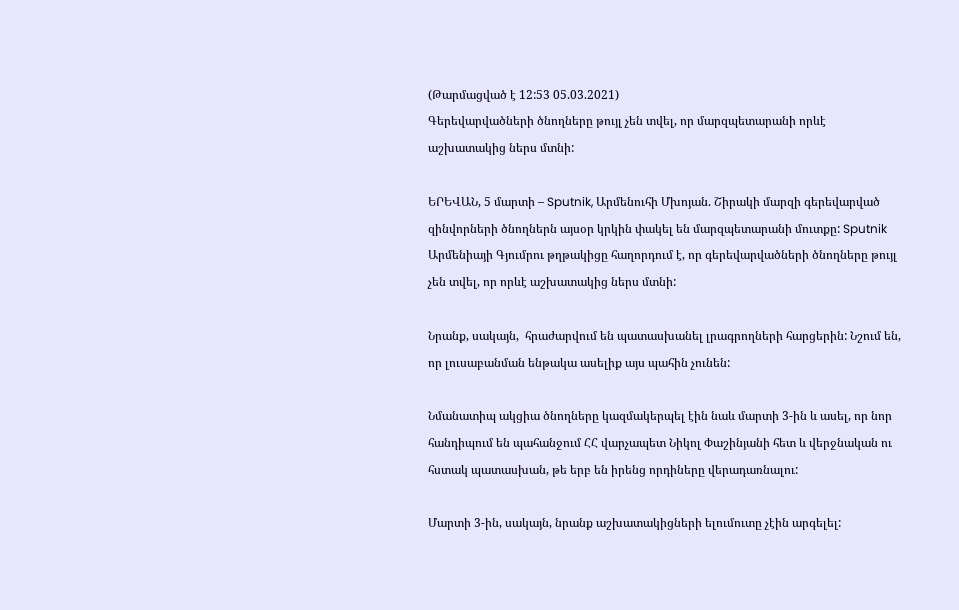(Թարմացված է 12:53 05.03.2021)
Գերեվարվածների ծնողները թույլ չեն տվել, որ մարզպետարանի որևէ աշխատակից ներս մտնի:

ԵՐԵՎԱՆ, 5 մարտի – Sputnik, Արմենուհի Մխոյան. Շիրակի մարզի գերեվարված զինվորների ծնողներն այսօր կրկին փակել են մարզպետարանի մուտքը: Sputnik Արմենիայի Գյումրու թղթակիցը հաղորդում է, որ գերեվարվածների ծնողները թույլ չեն տվել, որ որևէ աշխատակից ներս մտնի:

Նրանք, սակայն,  հրաժարվում են պատասխանել լրագրողների հարցերին: Նշում են, որ լուսաբանման ենթակա ասելիք այս պահին չունեն:

Նմանատիպ ակցիա ծնողները կազմակերպել էին նաև մարտի 3-ին և ասել, որ նոր հանդիպում են պահանջում ՀՀ վարչապետ Նիկոլ Փաշինյանի հետ և վերջնական ու հստակ պատասխան, թե երբ են իրենց որդիները վերադառնալու:

Մարտի 3-ին, սակայն, նրանք աշխատակիցների ելումուտը չէին արգելել: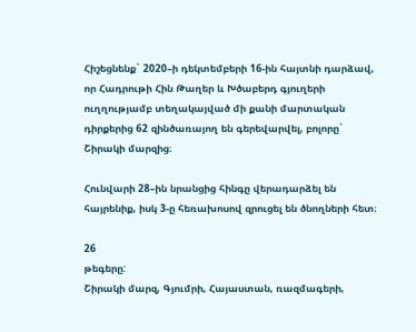Հիշեցնենք` 2020–ի դեկտեմբերի 16-ին հայտնի դարձավ, որ Հադրութի Հին Թաղեր և Խծաբերդ գյուղերի ուղղությամբ տեղակայված մի քանի մարտական դիրքերից 62 զինծառայող են գերեվարվել, բոլորը` Շիրակի մարզից։

Հունվարի 28–ին նրանցից հինգը վերադարձել են հայրենիք, իսկ 3-ը հեռախոսով զրուցել են ծնողների հետ։

26
թեգերը:
Շիրակի մարզ, Գյումրի, Հայաստան, ռազմագերի,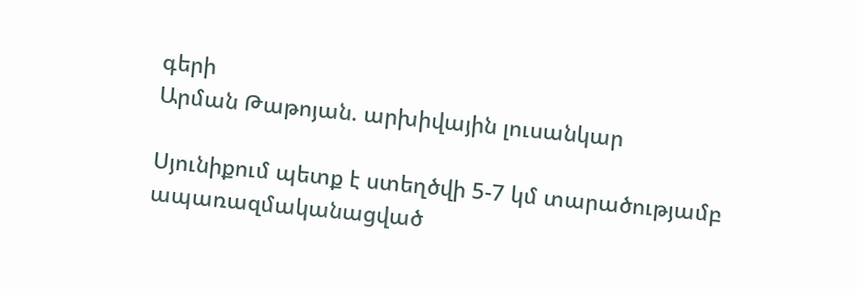գերի
Արման Թաթոյան. արխիվային լուսանկար

Սյունիքում պետք է ստեղծվի 5-7 կմ տարածությամբ ապառազմականացված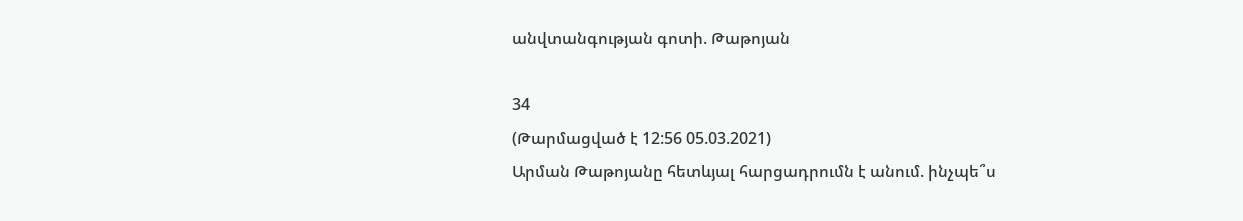անվտանգության գոտի. Թաթոյան

34
(Թարմացված է 12:56 05.03.2021)
Արման Թաթոյանը հետևյալ հարցադրումն է անում. ինչպե՞ս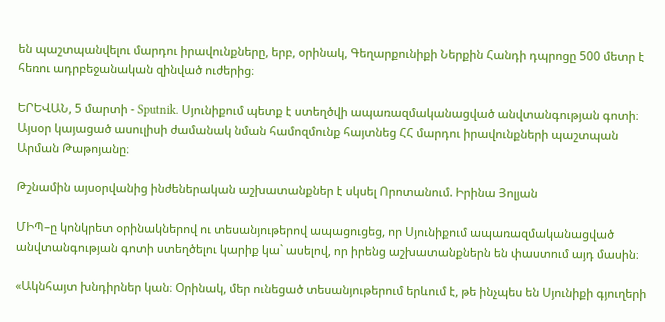են պաշտպանվելու մարդու իրավունքները, երբ, օրինակ, Գեղարքունիքի Ներքին Հանդի դպրոցը 500 մետր է հեռու ադրբեջանական զինված ուժերից։

ԵՐԵՎԱՆ, 5 մարտի - Sputnik. Սյունիքում պետք է ստեղծվի ապառազմականացված անվտանգության գոտի։ Այսօր կայացած ասուլիսի ժամանակ նման համոզմունք հայտնեց ՀՀ մարդու իրավունքների պաշտպան Արման Թաթոյանը։

Թշնամին այսօրվանից ինժեներական աշխատանքներ է սկսել Որոտանում. Իրինա Յոլյան

ՄԻՊ–ը կոնկրետ օրինակներով ու տեսանյութերով ապացուցեց, որ Սյունիքում ապառազմականացված անվտանգության գոտի ստեղծելու կարիք կա` ասելով, որ իրենց աշխատանքներն են փաստում այդ մասին։

«Ակնհայտ խնդիրներ կան։ Օրինակ, մեր ունեցած տեսանյութերում երևում է, թե ինչպես են Սյունիքի գյուղերի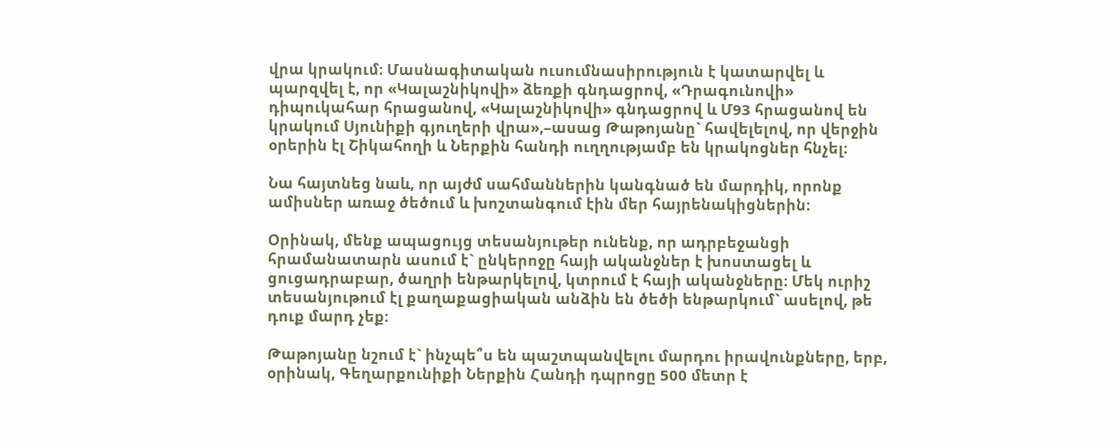վրա կրակում։ Մասնագիտական ուսումնասիրություն է կատարվել և պարզվել է, որ «Կալաշնիկովի» ձեռքի գնդացրով, «Դրագունովի» դիպուկահար հրացանով, «Կալաշնիկովի» գնդացրով և Մ93 հրացանով են կրակում Սյունիքի գյուղերի վրա»,–ասաց Թաթոյանը` հավելելով, որ վերջին օրերին էլ Շիկահողի և Ներքին հանդի ուղղությամբ են կրակոցներ հնչել։

Նա հայտնեց նաև, որ այժմ սահմաններին կանգնած են մարդիկ, որոնք ամիսներ առաջ ծեծում և խոշտանգում էին մեր հայրենակիցներին։

Օրինակ, մենք ապացույց տեսանյութեր ունենք, որ ադրբեջանցի հրամանատարն ասում է` ընկերոջը հայի ականջներ է խոստացել և ցուցադրաբար, ծաղրի ենթարկելով, կտրում է հայի ականջները։ Մեկ ուրիշ տեսանյութում էլ քաղաքացիական անձին են ծեծի ենթարկում` ասելով, թե դուք մարդ չեք։

Թաթոյանը նշում է` ինչպե՞ս են պաշտպանվելու մարդու իրավունքները, երբ, օրինակ, Գեղարքունիքի Ներքին Հանդի դպրոցը 500 մետր է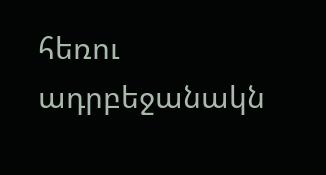հեռու ադրբեջանակն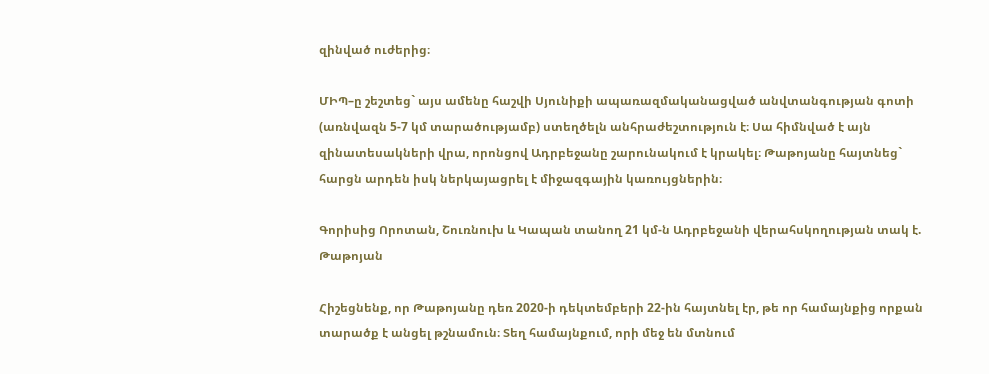զինված ուժերից։

ՄԻՊ–ը շեշտեց` այս ամենը հաշվի Սյունիքի ապառազմականացված անվտանգության գոտի (առնվազն 5-7 կմ տարածությամբ) ստեղծելն անհրաժեշտություն է։ Սա հիմնված է այն զինատեսակների վրա, որոնցով Ադրբեջանը շարունակում է կրակել։ Թաթոյանը հայտնեց` հարցն արդեն իսկ ներկայացրել է միջազգային կառույցներին։

Գորիսից Որոտան, Շուռնուխ և Կապան տանող 21 կմ-ն Ադրբեջանի վերահսկողության տակ է. Թաթոյան

Հիշեցնենք, որ Թաթոյանը դեռ 2020-ի դեկտեմբերի 22-ին հայտնել էր, թե որ համայնքից որքան տարածք է անցել թշնամուն։ Տեղ համայնքում, որի մեջ են մտնում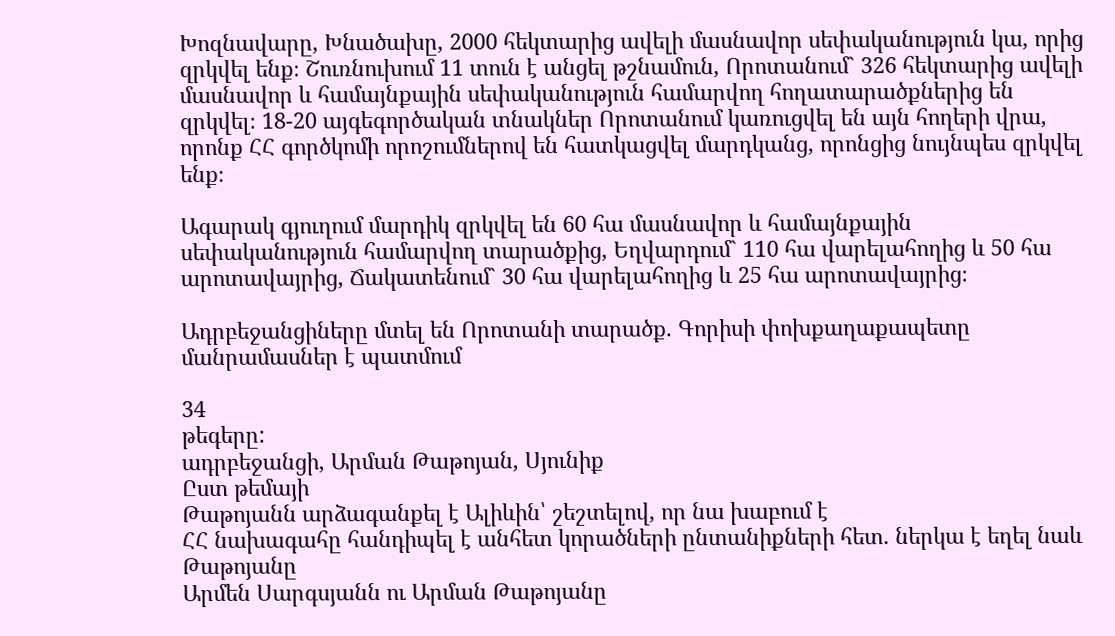Խոզնավարը, Խնածախը, 2000 հեկտարից ավելի մասնավոր սեփականություն կա, որից զրկվել ենք։ Շուռնուխում 11 տուն է անցել թշնամուն, Որոտանում` 326 հեկտարից ավելի մասնավոր և համայնքային սեփականություն համարվող հողատարածքներից են զրկվել։ 18-20 այգեգործական տնակներ Որոտանում կառուցվել են այն հողերի վրա, որոնք ՀՀ գործկոմի որոշումներով են հատկացվել մարդկանց, որոնցից նույնպես զրկվել ենք։

Ագարակ գյուղում մարդիկ զրկվել են 60 հա մասնավոր և համայնքային սեփականություն համարվող տարածքից, Եղվարդում` 110 հա վարելահողից և 50 հա արոտավայրից, Ճակատենում` 30 հա վարելահողից և 25 հա արոտավայրից։

Ադրբեջանցիները մտել են Որոտանի տարածք. Գորիսի փոխքաղաքապետը մանրամասներ է պատմում

34
թեգերը:
ադրբեջանցի, Արման Թաթոյան, Սյունիք
Ըստ թեմայի
Թաթոյանն արձագանքել է Ալիևին՝ շեշտելով, որ նա խաբում է
ՀՀ նախագահը հանդիպել է անհետ կորածների ընտանիքների հետ. ներկա է եղել նաև Թաթոյանը
Արմեն Սարգսյանն ու Արման Թաթոյանը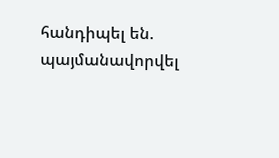հանդիպել են. պայմանավորվել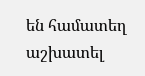են համատեղ աշխատել